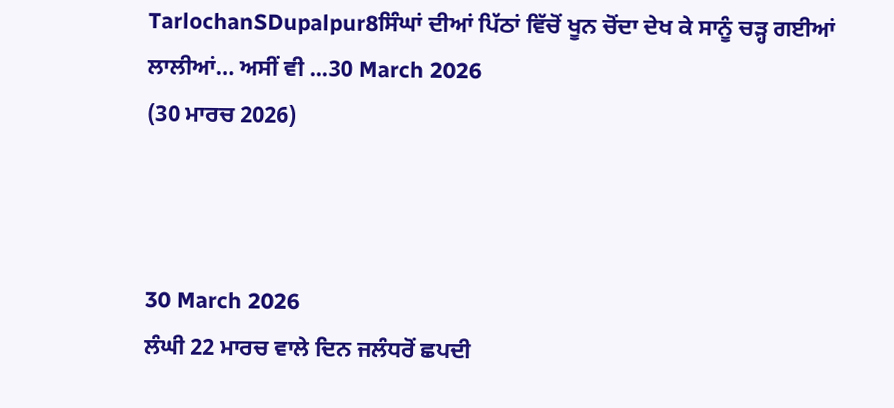TarlochanSDupalpur8ਸਿੰਘਾਂ ਦੀਆਂ ਪਿੱਠਾਂ ਵਿੱਚੋਂ ਖੂਨ ਚੋਂਦਾ ਦੇਖ ਕੇ ਸਾਨੂੰ ਚੜ੍ਹ ਗਈਆਂ ਲਾਲੀਆਂ… ਅਸੀਂ ਵੀ ...30 March 2026
(30 ਮਾਰਚ 2026)



30 March 2026
ਲੰਘੀ 22 ਮਾਰਚ ਵਾਲੇ ਦਿਨ ਜਲੰਧਰੋਂ ਛਪਦੀ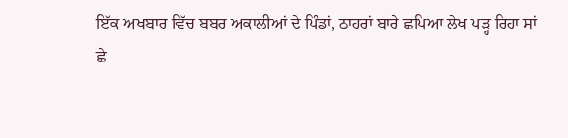ਇੱਕ ਅਖਬਾਰ ਵਿੱਚ ਬਬਰ ਅਕਾਲੀਆਂ ਦੇ ਪਿੰਡਾਂ, ਠਾਹਰਾਂ ਬਾਰੇ ਛਪਿਆ ਲੇਖ ਪੜ੍ਹ ਰਿਹਾ ਸਾਂ
ਛੇ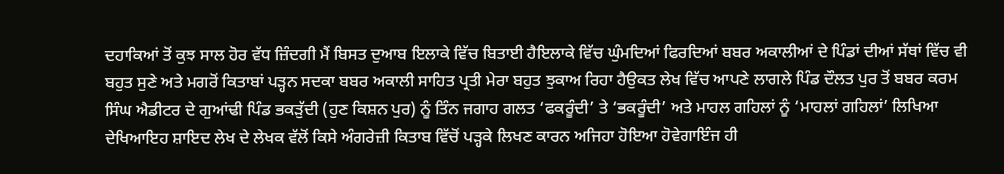ਦਹਾਕਿਆਂ ਤੋਂ ਕੁਝ ਸਾਲ ਹੋਰ ਵੱਧ ਜ਼ਿੰਦਗੀ ਮੈਂ ਬਿਸਤ ਦੁਆਬ ਇਲਾਕੇ ਵਿੱਚ ਬਿਤਾਈ ਹੈਇਲਾਕੇ ਵਿੱਚ ਘੁੰਮਦਿਆਂ ਫਿਰਦਿਆਂ ਬਬਰ ਅਕਾਲੀਆਂ ਦੇ ਪਿੰਡਾਂ ਦੀਆਂ ਸੱਥਾਂ ਵਿੱਚ ਵੀ ਬਹੁਤ ਸੁਣੇ ਅਤੇ ਮਗਰੋਂ ਕਿਤਾਬਾਂ ਪੜ੍ਹਨ ਸਦਕਾ ਬਬਰ ਅਕਾਲੀ ਸਾਹਿਤ ਪ੍ਰਤੀ ਮੇਰਾ ਬਹੁਤ ਝੁਕਾਅ ਰਿਹਾ ਹੈਉਕਤ ਲੇਖ ਵਿੱਚ ਆਪਣੇ ਲਾਗਲੇ ਪਿੰਡ ਦੌਲਤ ਪੁਰ ਤੋਂ ਬਬਰ ਕਰਮ ਸਿੰਘ ਐਡੀਟਰ ਦੇ ਗੁਆਂਢੀ ਪਿੰਡ ਭਕੜੁੱਦੀ (ਹੁਣ ਕਿਸ਼ਨ ਪੁਰ) ਨੂੰ ਤਿੰਨ ਜਗਾਹ ਗਲਤ ‘ਫਕਰੂੰਦੀ’ ਤੇ ‘ਭਕਰੂੰਦੀ’ ਅਤੇ ਮਾਹਲ ਗਹਿਲਾਂ ਨੂੰ ‘ਮਾਹਲਾਂ ਗਹਿਲਾਂ’ ਲਿਖਿਆ ਦੇਖਿਆਇਹ ਸ਼ਾਇਦ ਲੇਖ ਦੇ ਲੇਖਕ ਵੱਲੋਂ ਕਿਸੇ ਅੰਗਰੇਜ਼ੀ ਕਿਤਾਬ ਵਿੱਚੋਂ ਪੜ੍ਹਕੇ ਲਿਖਣ ਕਾਰਨ ਅਜਿਹਾ ਹੋਇਆ ਹੋਵੇਗਾਇੰਜ ਹੀ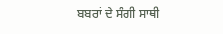ਬਬਰਾਂ ਦੇ ਸੰਗੀ ਸਾਥੀ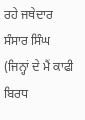ਰਹੇ ਜਥੇਦਾਰ ਸੰਸਾਰ ਸਿੰਘ (ਜਿਨ੍ਹਾਂ ਦੇ ਮੈਂ ਕਾਫੀ ਬਿਰਧ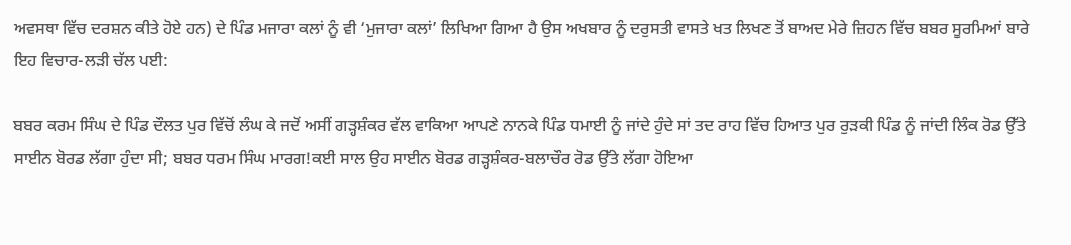ਅਵਸਥਾ ਵਿੱਚ ਦਰਸ਼ਨ ਕੀਤੇ ਹੋਏ ਹਨ) ਦੇ ਪਿੰਡ ਮਜਾਰਾ ਕਲਾਂ ਨੂੰ ਵੀ ‘ਮੁਜਾਰਾ ਕਲਾਂ’ ਲਿਖਿਆ ਗਿਆ ਹੈ ਉਸ ਅਖਬਾਰ ਨੂੰ ਦਰੁਸਤੀ ਵਾਸਤੇ ਖਤ ਲਿਖਣ ਤੋਂ ਬਾਅਦ ਮੇਰੇ ਜ਼ਿਹਨ ਵਿੱਚ ਬਬਰ ਸੂਰਮਿਆਂ ਬਾਰੇ ਇਹ ਵਿਚਾਰ-ਲੜੀ ਚੱਲ ਪਈ:

ਬਬਰ ਕਰਮ ਸਿੰਘ ਦੇ ਪਿੰਡ ਦੌਲਤ ਪੁਰ ਵਿੱਚੋਂ ਲੰਘ ਕੇ ਜਦੋਂ ਅਸੀਂ ਗੜ੍ਹਸ਼ੰਕਰ ਵੱਲ ਵਾਕਿਆ ਆਪਣੇ ਨਾਨਕੇ ਪਿੰਡ ਧਮਾਈ ਨੂੰ ਜਾਂਦੇ ਹੁੰਦੇ ਸਾਂ ਤਦ ਰਾਹ ਵਿੱਚ ਹਿਆਤ ਪੁਰ ਰੁੜਕੀ ਪਿੰਡ ਨੂੰ ਜਾਂਦੀ ਲਿੰਕ ਰੋਡ ਉੱਤੇ ਸਾਈਨ ਬੋਰਡ ਲੱਗਾ ਹੁੰਦਾ ਸੀ; ਬਬਰ ਧਰਮ ਸਿੰਘ ਮਾਰਗ!ਕਈ ਸਾਲ ਉਹ ਸਾਈਨ ਬੋਰਡ ਗੜ੍ਹਸ਼ੰਕਰ-ਬਲਾਚੌਰ ਰੋਡ ਉੱਤੇ ਲੱਗਾ ਹੋਇਆ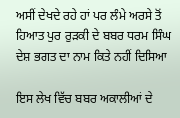ਅਸੀਂ ਦੇਖਦੇ ਰਹੇ ਹਾਂ ਪਰ ਲੰਮੇ ਅਰਸੇ ਤੋਂ ਹਿਆਤ ਪੁਰ ਰੁੜਕੀ ਦੇ ਬਬਰ ਧਰਮ ਸਿੰਘ ਦੇਸ਼ ਭਗਤ ਦਾ ਨਾਮ ਕਿਤੇ ਨਹੀਂ ਦਿਸਿਆ

ਇਸ ਲੇਖ ਵਿੱਚ ਬਬਰ ਅਕਾਲੀਆਂ ਦੇ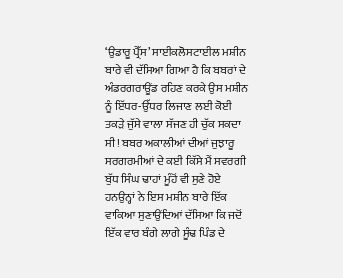‘ਉਡਾਰੂ ਪ੍ਰੈੱਸ’ ਸਾਈਕਲੋਸਟਾਈਲ ਮਸ਼ੀਨ ਬਾਰੇ ਵੀ ਦੱਸਿਆ ਗਿਆ ਹੈ ਕਿ ਬਬਰਾਂ ਦੇ ਅੰਡਰਗਰਾਊਂਡ ਰਹਿਣ ਕਰਕੇ ਉਸ ਮਸ਼ੀਨ ਨੂੰ ਇੱਧਰ-ਉੱਧਰ ਲਿਜਾਣ ਲਈ ਕੋਈ ਤਕੜੇ ਜੁੱਸੇ ਵਾਲਾ ਸੱਜਣ ਹੀ ਚੁੱਕ ਸਕਦਾ ਸੀ! ਬਬਰ ਅਕਾਲੀਆਂ ਦੀਆਂ ਜੁਝਾਰੂ ਸਰਗਰਮੀਆਂ ਦੇ ਕਈ ਕਿੱਸੇ ਮੈਂ ਸਵਰਗੀ ਬੁੱਧ ਸਿੰਘ ਢਾਹਾਂ ਮੂੰਹੋਂ ਵੀ ਸੁਣੇ ਹੋਏ ਹਨਉਨ੍ਹਾਂ ਨੇ ਇਸ ਮਸ਼ੀਨ ਬਾਰੇ ਇੱਕ ਵਾਕਿਆ ਸੁਣਾਉਂਦਿਆਂ ਦੱਸਿਆ ਕਿ ਜਦੋਂ ਇੱਕ ਵਾਰ ਬੰਗੇ ਲਾਗੇ ਸੂੰਢ ਪਿੰਡ ਦੇ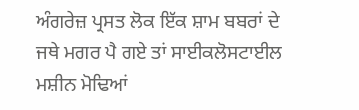ਅੰਗਰੇਜ਼ ਪ੍ਰਸਤ ਲੋਕ ਇੱਕ ਸ਼ਾਮ ਬਬਰਾਂ ਦੇ ਜਥੇ ਮਗਰ ਪੈ ਗਏ ਤਾਂ ਸਾਈਕਲੋਸਟਾਈਲ ਮਸ਼ੀਨ ਮੋਢਿਆਂ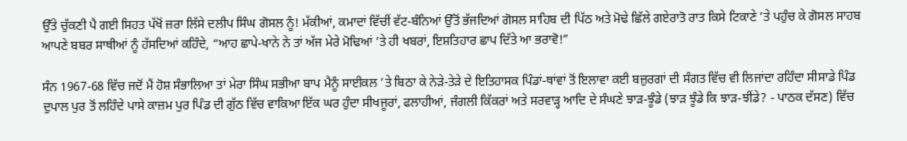ਉੱਤੇ ਚੁੱਕਣੀ ਪੈ ਗਈ ਸਿਹਤ ਪੱਖੋਂ ਜ਼ਰਾ ਲਿੱਸੇ ਦਲੀਪ ਸਿੰਘ ਗੋਸਲ ਨੂੰ! ਮੱਕੀਆਂ, ਕਮਾਦਾਂ ਵਿੱਚੀਂ ਵੱਟ-ਬੰਨਿਆਂ ਉੱਤੋਂ ਭੱਜਦਿਆਂ ਗੋਸਲ ਸਾਹਿਬ ਦੀ ਪਿੱਠ ਅਤੇ ਮੋਢੇ ਛਿੱਲੇ ਗਏਰਾਤੋ ਰਾਤ ਕਿਸੇ ਟਿਕਾਣੇ ’ਤੇ ਪਹੁੰਚ ਕੇ ਗੋਸਲ ਸਾਹਬ ਆਪਣੇ ਬਬਰ ਸਾਥੀਆਂ ਨੂੰ ਹੱਸਦਿਆਂ ਕਹਿੰਦੇ, “ਆਹ ਛਾਪੇ-ਖਾਨੇ ਨੇ ਤਾਂ ਅੱਜ ਮੇਰੇ ਮੋਢਿਆਂ ’ਤੇ ਹੀ ਖਬਰਾਂ, ਇਸ਼ਤਿਹਾਰ ਛਾਪ ਦਿੱਤੇ ਆ ਭਰਾਵੋ!”

ਸੰਨ 1967-68 ਵਿੱਚ ਜਦੋਂ ਮੈਂ ਹੋਸ਼ ਸੰਭਾਲਿਆ ਤਾਂ ਮੇਰਾ ਸਿੰਘ ਸਭੀਆ ਬਾਪ ਮੈਨੂੰ ਸਾਈਕਲ ’ਤੇ ਬਿਠਾ ਕੇ ਨੇੜੇ-ਤੇੜੇ ਦੇ ਇਤਿਹਾਸਕ ਪਿੰਡਾਂ-ਥਾਂਵਾਂ ਤੋਂ ਇਲਾਵਾ ਕਈ ਬਜ਼ੁਰਗਾਂ ਦੀ ਸੰਗਤ ਵਿੱਚ ਵੀ ਲਿਜਾਂਦਾ ਰਹਿੰਦਾ ਸੀਸਾਡੇ ਪਿੰਡ ਦੁਪਾਲ ਪੁਰ ਤੋਂ ਲਹਿੰਦੇ ਪਾਸੇ ਕਾਜ਼ਮ ਪੁਰ ਪਿੰਡ ਦੀ ਗੁੱਠ ਵਿੱਚ ਵਾਕਿਆ ਇੱਕ ਘਰ ਹੁੰਦਾ ਸੀਖਜੂਰਾਂ, ਫਲਾਹੀਆਂ, ਜੰਗਲੀ ਕਿੱਕਰਾਂ ਅਤੇ ਸਰਵਾੜ੍ਹ ਆਦਿ ਦੇ ਸੰਘਣੇ ਝਾੜ-ਝੂੰਡੇ (ਝਾੜ ਝੂੰਡੇ ਕਿ ਝਾੜ-ਝੀਂਡੇ? - ਪਾਠਕ ਦੱਸਣ) ਵਿੱਚ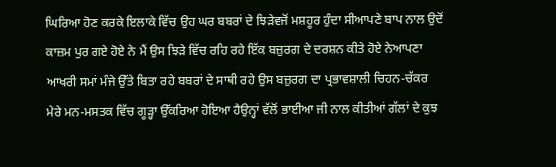ਘਿਰਿਆ ਹੋਣ ਕਰਕੇ ਇਲਾਕੇ ਵਿੱਚ ਉਹ ਘਰ ਬਬਰਾਂ ਦੇ ਝਿੜੇਵਜੋਂ ਮਸ਼ਹੂਰ ਹੁੰਦਾ ਸੀਆਪਣੇ ਬਾਪ ਨਾਲ ਉਦੋਂ ਕਾਜ਼ਮ ਪੁਰ ਗਏ ਹੋਏ ਨੇ ਮੈਂ ਉਸ ਝਿੜੇ ਵਿੱਚ ਰਹਿ ਰਹੇ ਇੱਕ ਬਜ਼ੁਰਗ ਦੇ ਦਰਸ਼ਨ ਕੀਤੇ ਹੋਏ ਨੇਆਪਣਾ ਆਖਰੀ ਸਮਾਂ ਮੰਜੇ ਉੱਤੇ ਬਿਤਾ ਰਹੇ ਬਬਰਾਂ ਦੇ ਸਾਥੀ ਰਹੇ ਉਸ ਬਜ਼ੁਰਗ ਦਾ ਪ੍ਰਭਾਵਸ਼ਾਲੀ ਚਿਹਨ-ਚੱਕਰ ਮੇਰੇ ਮਨ-ਮਸਤਕ ਵਿੱਚ ਗੂੜ੍ਹਾ ਉੱਕਰਿਆ ਹੋਇਆ ਹੈਉਨ੍ਹਾਂ ਵੱਲੋਂ ਭਾਈਆ ਜੀ ਨਾਲ ਕੀਤੀਆਂ ਗੱਲਾਂ ਦੇ ਕੁਝ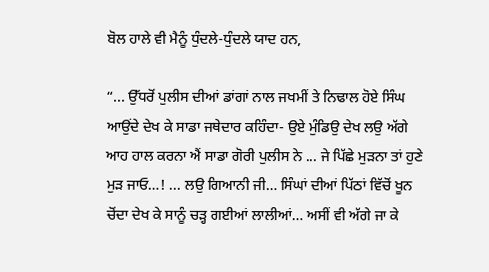ਬੋਲ ਹਾਲੇ ਵੀ ਮੈਨੂੰ ਧੁੰਦਲੇ-ਧੁੰਦਲੇ ਯਾਦ ਹਨ,

“... ਉੱਧਰੋਂ ਪੁਲੀਸ ਦੀਆਂ ਡਾਂਗਾਂ ਨਾਲ ਜਖਮੀਂ ਤੇ ਨਿਢਾਲ ਹੋਏ ਸਿੰਘ ਆਉਂਦੇ ਦੇਖ ਕੇ ਸਾਡਾ ਜਥੇਦਾਰ ਕਹਿੰਦਾ- ਉਏ ਮੁੰਡਿਉ ਦੇਖ ਲਉ ਅੱਗੇ ਆਹ ਹਾਲ ਕਰਨਾ ਐਂ ਸਾਡਾ ਗੋਰੀ ਪੁਲੀਸ ਨੇ ... ਜੇ ਪਿੱਛੇ ਮੁੜਨਾ ਤਾਂ ਹੁਣੇ ਮੁੜ ਜਾਓ…! ... ਲਉ ਗਿਆਨੀ ਜੀ… ਸਿੰਘਾਂ ਦੀਆਂ ਪਿੱਠਾਂ ਵਿੱਚੋਂ ਖੂਨ ਚੋਂਦਾ ਦੇਖ ਕੇ ਸਾਨੂੰ ਚੜ੍ਹ ਗਈਆਂ ਲਾਲੀਆਂ… ਅਸੀਂ ਵੀ ਅੱਗੇ ਜਾ ਕੇ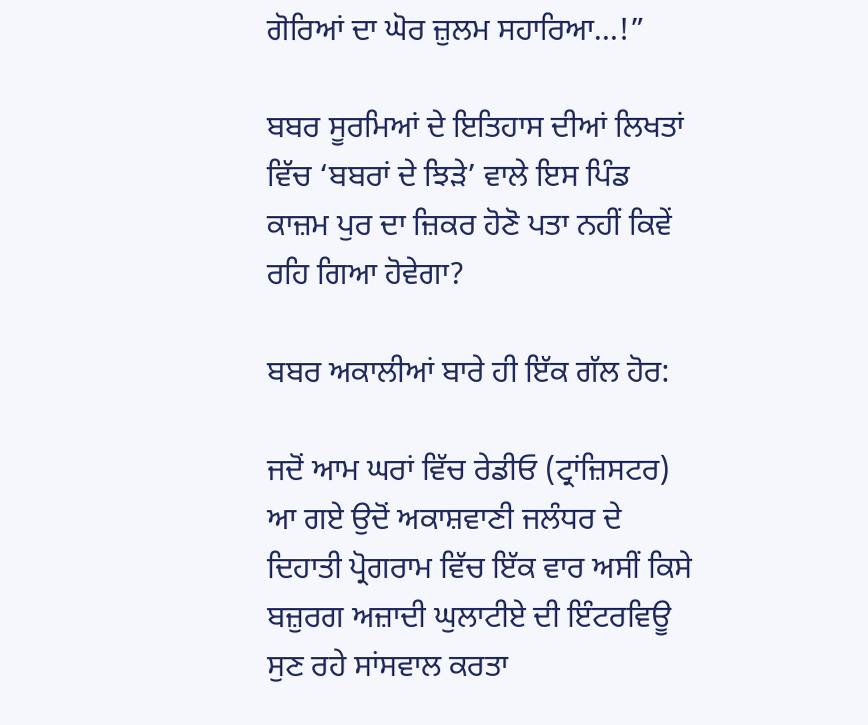ਗੋਰਿਆਂ ਦਾ ਘੋਰ ਜ਼ੁਲਮ ਸਹਾਰਿਆ…!”

ਬਬਰ ਸੂਰਮਿਆਂ ਦੇ ਇਤਿਹਾਸ ਦੀਆਂ ਲਿਖਤਾਂ ਵਿੱਚ ‘ਬਬਰਾਂ ਦੇ ਝਿੜੇ’ ਵਾਲੇ ਇਸ ਪਿੰਡ ਕਾਜ਼ਮ ਪੁਰ ਦਾ ਜ਼ਿਕਰ ਹੋਣੋ ਪਤਾ ਨਹੀਂ ਕਿਵੇਂ ਰਹਿ ਗਿਆ ਹੋਵੇਗਾ?

ਬਬਰ ਅਕਾਲੀਆਂ ਬਾਰੇ ਹੀ ਇੱਕ ਗੱਲ ਹੋਰ:

ਜਦੋਂ ਆਮ ਘਰਾਂ ਵਿੱਚ ਰੇਡੀਓ (ਟ੍ਰਾਂਜ਼ਿਸਟਰ) ਆ ਗਏ ਉਦੋਂ ਅਕਾਸ਼ਵਾਣੀ ਜਲੰਧਰ ਦੇ ਦਿਹਾਤੀ ਪ੍ਰੋਗਰਾਮ ਵਿੱਚ ਇੱਕ ਵਾਰ ਅਸੀਂ ਕਿਸੇ ਬਜ਼ੁਰਗ ਅਜ਼ਾਦੀ ਘੁਲਾਟੀਏ ਦੀ ਇੰਟਰਵਿਊ ਸੁਣ ਰਹੇ ਸਾਂਸਵਾਲ ਕਰਤਾ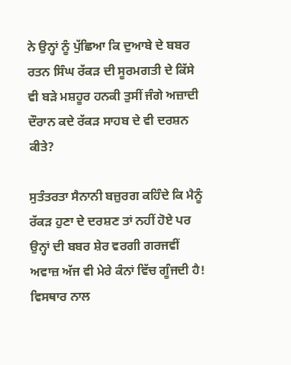ਨੇ ਉਨ੍ਹਾਂ ਨੂੰ ਪੁੱਛਿਆ ਕਿ ਦੁਆਬੇ ਦੇ ਬਬਰ ਰਤਨ ਸਿੰਘ ਰੱਕੜ ਦੀ ਸੂਰਮਗਤੀ ਦੇ ਕਿੱਸੇ ਵੀ ਬੜੇ ਮਸ਼ਹੂਰ ਹਨਕੀ ਤੁਸੀਂ ਜੰਗੇ ਅਜ਼ਾਦੀ ਦੌਰਾਨ ਕਦੇ ਰੱਕੜ ਸਾਹਬ ਦੇ ਵੀ ਦਰਸ਼ਨ ਕੀਤੇ?

ਸੁਤੰਤਰਤਾ ਸੈਨਾਨੀ ਬਜ਼ੁਰਗ ਕਹਿੰਦੇ ਕਿ ਮੈਨੂੰ ਰੱਕੜ ਹੁਣਾ ਦੇ ਦਰਸ਼ਣ ਤਾਂ ਨਹੀਂ ਹੋਏ ਪਰ ਉਨ੍ਹਾਂ ਦੀ ਬਬਰ ਸ਼ੇਰ ਵਰਗੀ ਗਰਜਵੀਂ ਅਵਾਜ਼ ਅੱਜ ਵੀ ਮੇਰੇ ਕੰਨਾਂ ਵਿੱਚ ਗੂੰਜਦੀ ਹੈ! ਵਿਸਥਾਰ ਨਾਲ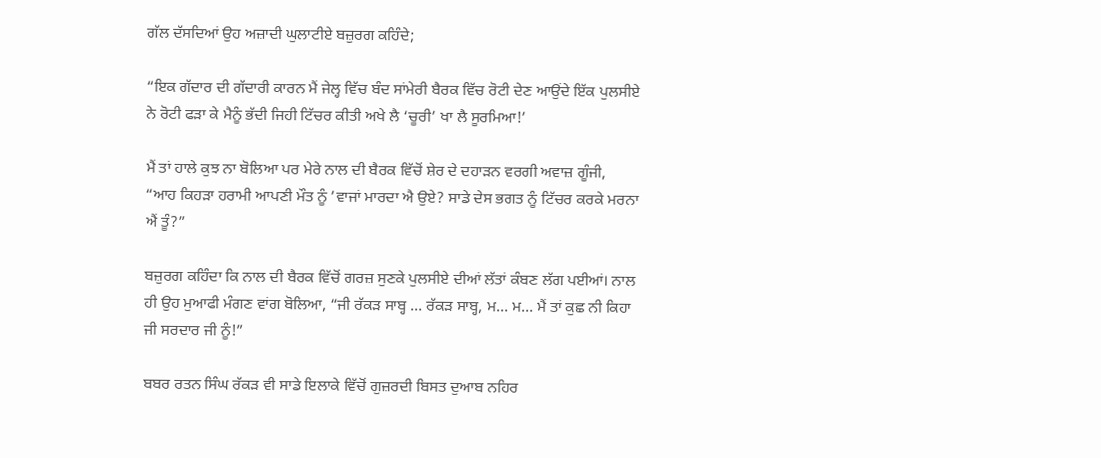ਗੱਲ ਦੱਸਦਿਆਂ ਉਹ ਅਜ਼ਾਦੀ ਘੁਲਾਟੀਏ ਬਜ਼ੁਰਗ ਕਹਿੰਦੇ;

“ਇਕ ਗੱਦਾਰ ਦੀ ਗੱਦਾਰੀ ਕਾਰਨ ਮੈਂ ਜੇਲ੍ਹ ਵਿੱਚ ਬੰਦ ਸਾਂਮੇਰੀ ਬੈਰਕ ਵਿੱਚ ਰੋਟੀ ਦੇਣ ਆਉਂਦੇ ਇੱਕ ਪੁਲਸੀਏ ਨੇ ਰੋਟੀ ਫੜਾ ਕੇ ਮੈਨੂੰ ਭੱਦੀ ਜਿਹੀ ਟਿੱਚਰ ਕੀਤੀ ਅਖੇ ਲੈ ‘ਚੂਰੀ’ ਖਾ ਲੈ ਸੂਰਮਿਆ!’

ਮੈਂ ਤਾਂ ਹਾਲੇ ਕੁਝ ਨਾ ਬੋਲਿਆ ਪਰ ਮੇਰੇ ਨਾਲ ਦੀ ਬੈਰਕ ਵਿੱਚੋਂ ਸ਼ੇਰ ਦੇ ਦਹਾੜਨ ਵਰਗੀ ਅਵਾਜ਼ ਗੂੰਜੀ, “ਆਹ ਕਿਹੜਾ ਹਰਾਮੀ ਆਪਣੀ ਮੌਤ ਨੂੰ ’ਵਾਜਾਂ ਮਾਰਦਾ ਐ ਉਏ? ਸਾਡੇ ਦੇਸ ਭਗਤ ਨੂੰ ਟਿੱਚਰ ਕਰਕੇ ਮਰਨਾ ਐਂ ਤੂੰ?”

ਬਜ਼ੁਰਗ ਕਹਿੰਦਾ ਕਿ ਨਾਲ ਦੀ ਬੈਰਕ ਵਿੱਚੋਂ ਗਰਜ਼ ਸੁਣਕੇ ਪੁਲਸੀਏ ਦੀਆਂ ਲੱਤਾਂ ਕੰਬਣ ਲੱਗ ਪਈਆਂ। ਨਾਲ ਹੀ ਉਹ ਮੁਆਫੀ ਮੰਗਣ ਵਾਂਗ ਬੋਲਿਆ, “ਜੀ ਰੱਕੜ ਸਾਬ੍ਹ … ਰੱਕੜ ਸਾਬ੍ਹ, ਮ… ਮ… ਮੈਂ ਤਾਂ ਕੁਛ ਨੀ ਕਿਹਾ ਜੀ ਸਰਦਾਰ ਜੀ ਨੂੰ!”

ਬਬਰ ਰਤਨ ਸਿੰਘ ਰੱਕੜ ਵੀ ਸਾਡੇ ਇਲਾਕੇ ਵਿੱਚੋਂ ਗੁਜ਼ਰਦੀ ਬਿਸਤ ਦੁਆਬ ਨਹਿਰ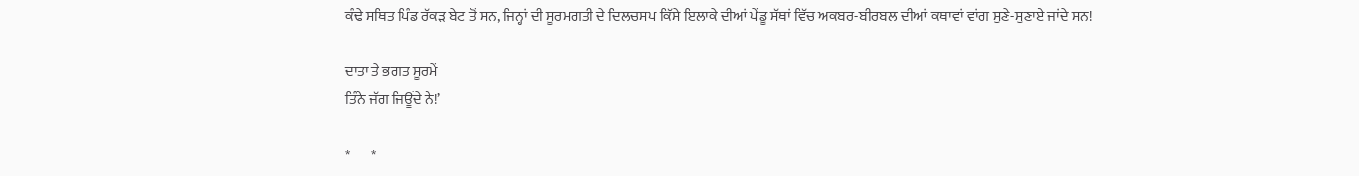ਕੰਢੇ ਸਥਿਤ ਪਿੰਡ ਰੱਕੜ ਬੇਟ ਤੋਂ ਸਨ, ਜਿਨ੍ਹਾਂ ਦੀ ਸੂਰਮਗਤੀ ਦੇ ਦਿਲਚਸਪ ਕਿੱਸੇ ਇਲਾਕੇ ਦੀਆਂ ਪੇਂਡੂ ਸੱਥਾਂ ਵਿੱਚ ਅਕਬਰ-ਬੀਰਬਲ ਦੀਆਂ ਕਥਾਵਾਂ ਵਾਂਗ ਸੁਣੇ-ਸੁਣਾਏ ਜਾਂਦੇ ਸਨ!

ਦਾਤਾ ਤੇ ਭਗਤ ਸੂਰਮੇਂ
ਤਿੰਨੇ ਜੱਗ ਜਿਊਂਦੇ ਨੇ!’

*       *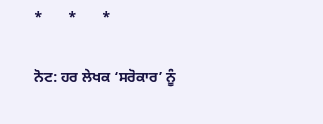*       *       *

ਨੋਟ: ਹਰ ਲੇਖਕ ‘ਸਰੋਕਾਰ’ ਨੂੰ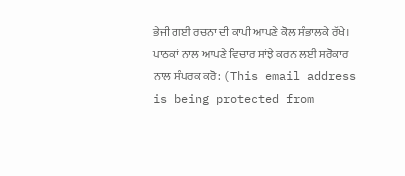ਭੇਜੀ ਗਈ ਰਚਨਾ ਦੀ ਕਾਪੀ ਆਪਣੇ ਕੋਲ ਸੰਭਾਲਕੇ ਰੱਖੇ।
ਪਾਠਕਾਂ ਨਾਲ ਆਪਣੇ ਵਿਚਾਰ ਸਾਂਝੇ ਕਰਨ ਲਈ ਸਰੋਕਾਰ ਨਾਲ ਸੰਪਰਕ ਕਰੋ: (This email address is being protected from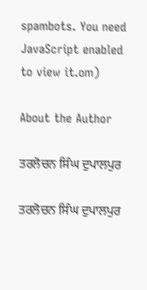spambots. You need JavaScript enabled to view it.om)

About the Author

ਤਰਲੋਚਨ ਸਿੰਘ ਦੁਪਾਲਪੁਰ

ਤਰਲੋਚਨ ਸਿੰਘ ਦੁਪਾਲਪੁਰ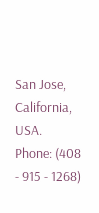San Jose, California, USA.
Phone: (408 - 915 - 1268)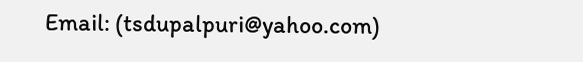Email: (tsdupalpuri@yahoo.com)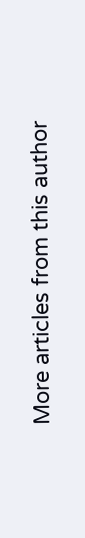More articles from this author